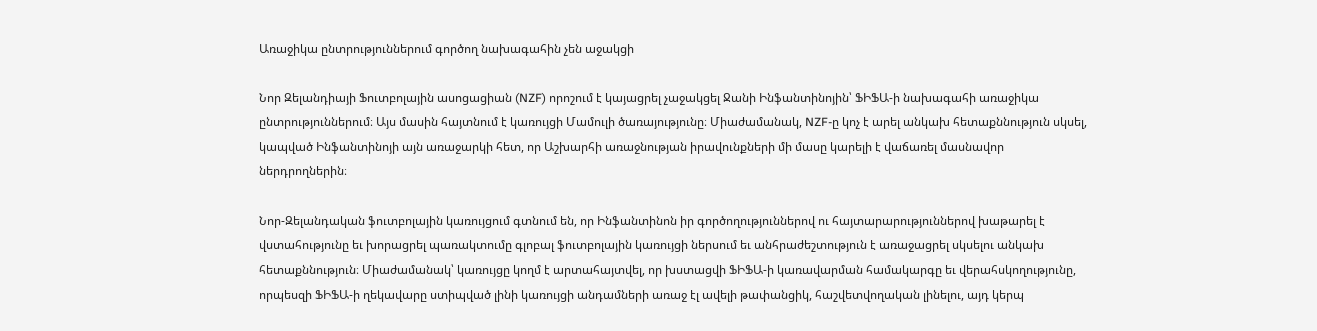Առաջիկա ընտրություններում գործող նախագահին չեն աջակցի

Նոր Զելանդիայի Ֆուտբոլային ասոցացիան (NZF) որոշում է կայացրել չաջակցել Ջանի Ինֆանտինոյին՝ ՖԻՖԱ-ի նախագահի առաջիկա ընտրություններում։ Այս մասին հայտնում է կառույցի Մամուլի ծառայությունը։ Միաժամանակ, NZF-ը կոչ է արել անկախ հետաքննություն սկսել, կապված Ինֆանտինոյի այն առաջարկի հետ, որ Աշխարհի առաջնության իրավունքների մի մասը կարելի է վաճառել մասնավոր ներդրողներին։

Նոր-Զելանդական ֆուտբոլային կառույցում գտնում են, որ Ինֆանտինոն իր գործողություններով ու հայտարարություններով խաթարել է վստահությունը եւ խորացրել պառակտումը գլոբալ ֆուտբոլային կառույցի ներսում եւ անհրաժեշտություն է առաջացրել սկսելու անկախ հետաքննություն։ Միաժամանակ՝ կառույցը կողմ է արտահայտվել, որ խստացվի ՖԻՖԱ-ի կառավարման համակարգը եւ վերահսկողությունը, որպեսզի ՖԻՖԱ-ի ղեկավարը ստիպված լինի կառույցի անդամների առաջ էլ ավելի թափանցիկ, հաշվետվողական լինելու, այդ կերպ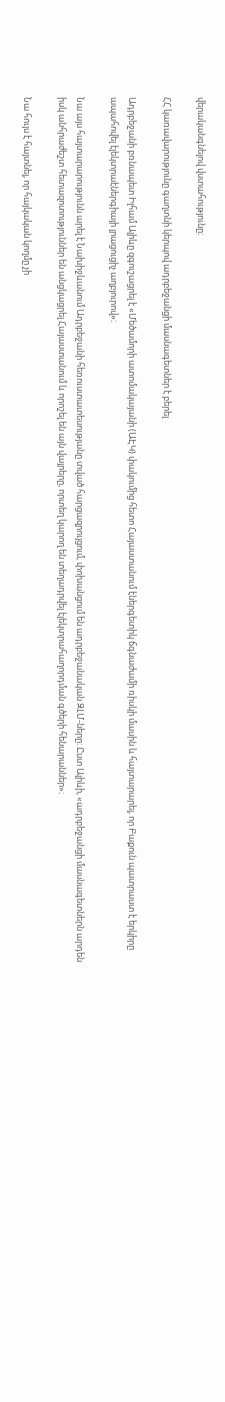վերականգնելով վստահությունը։

ՀՀ կառավարությունը գաղտնի կերպով ադրբեջանցի մասնագետներ է բերել

Ադրբեջանի բռնապետ Իլհամ Ալիևը զգուշացրել է «Մեծամորի ատոմակայանի (ԱԷԿ) փակումից հետո Հայաստանում էներգետիկ ճգնաժամի ռիսկի մասին և հայտարարել, որ Բաքուն պատրաստ է երկիրը ապահովել էլեկտրաէներգիայի լրացուցիչ աղբյուրով»։

Նա այս հայտարարությունն արել է Նախիջևանում Ադրբեջանի հեռուստատեսությանը տված հարցազրույցում, փոխանցում են ադրբեջանական ԶԼՄ-ները։ Ըստ Ալիևի, «ադրբեջանցի մասնագետներն արդեն իսկ անհրաժեշտ հետազոտություններ են անցկացրել Հայաստանում և որոշել են այն վայրերը, որտեղ կարող են տեղադրվել էլեկտրահաղորդման գծերի հենարաններ»։

Նա հույս է հայտնել, որ հայկական կողմը չի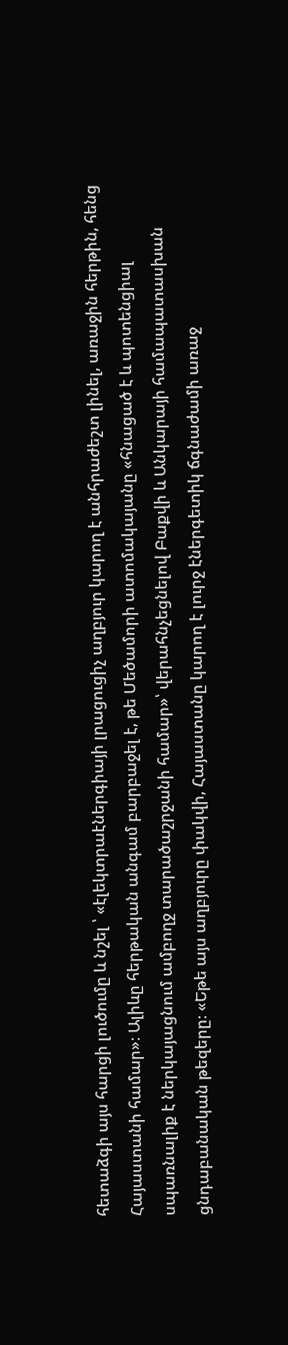հետաձգի այս հարցի լուծումը և նշել ՝ «էլեկտրաէներգիայի լրացուցիչ աղբյուր կարող է անհրաժեշտ լինել, առաջին հերթին, հենց Հայաստանի համար»։ Ալիևը հերթական անգամ բարբաջել է, թե Մեծամորի ատոմակայանը «հնացած է և պոտենցիալ սպառնալիք է ներկայացնում ամբողջ տարածաշրջանի համար»՝ վերահնչեցնելով Բաքվի և Անկարայի համապատասխան ցնդաբանական թեզերը։ «Եթե այս աղբյուրը փակվի, Հայաստանը կարող է լուրջ էներգետիկ ճգնաժամի առաջ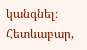կանգնել։ Հետևաբար,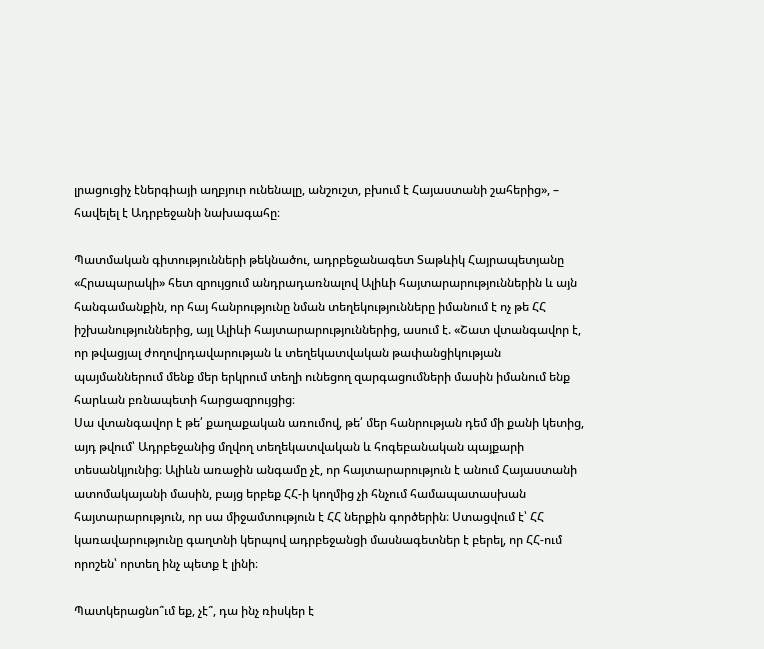լրացուցիչ էներգիայի աղբյուր ունենալը, անշուշտ, բխում է Հայաստանի շահերից», – հավելել է Ադրբեջանի նախագահը։

Պատմական գիտությունների թեկնածու, ադրբեջանագետ Տաթևիկ Հայրապետյանը «Հրապարակի» հետ զրույցում անդրադառնալով Ալիևի հայտարարություններին և այն հանգամանքին, որ հայ հանրությունը նման տեղեկությունները իմանում է ոչ թե ՀՀ իշխանություններից, այլ Ալիևի հայտարարություններից, ասում է. «Շատ վտանգավոր է, որ թվացյալ ժողովրդավարության և տեղեկատվական թափանցիկության պայմաններում մենք մեր երկրում տեղի ունեցող զարգացումների մասին իմանում ենք հարևան բռնապետի հարցազրույցից։
Սա վտանգավոր է թե՛ քաղաքական առումով, թե՛ մեր հանրության դեմ մի քանի կետից, այդ թվում՝ Ադրբեջանից մղվող տեղեկատվական և հոգեբանական պայքարի տեսանկյունից։ Ալիևն առաջին անգամը չէ, որ հայտարարություն է անում Հայաստանի ատոմակայանի մասին, բայց երբեք ՀՀ-ի կողմից չի հնչում համապատասխան հայտարարություն, որ սա միջամտություն է ՀՀ ներքին գործերին։ Ստացվում է՝ ՀՀ կառավարությունը գաղտնի կերպով ադրբեջանցի մասնագետներ է բերել, որ ՀՀ-ում որոշեն՝ որտեղ ինչ պետք է լինի։

Պատկերացնո՞ւմ եք, չէ՞, դա ինչ ռիսկեր է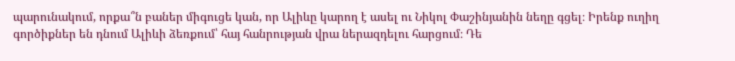պարունակում, որքա՞ն բաներ միգուցե կան, որ Ալիևը կարող է ասել ու Նիկոլ Փաշինյանին նեղը գցել։ Իրենք ուղիղ գործիքներ են դնում Ալիևի ձեռքում՝ հայ հանրության վրա ներազդելու հարցում։ Դե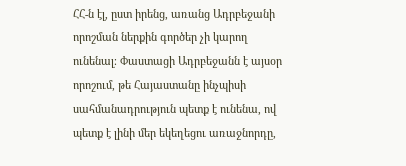ՀՀ-ն էլ, ըստ իրենց, առանց Ադրբեջանի որոշման ներքին գործեր չի կարող ունենալ։ Փաստացի Ադրբեջանն է այսօր որոշում, թե Հայաստանը ինչպիսի սահմանադրություն պետք է ունենա, ով պետք է լինի մեր եկեղեցու առաջնորդը,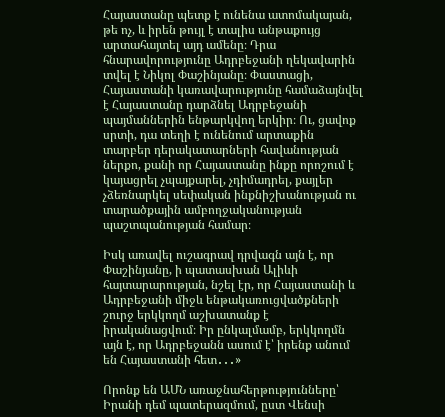Հայաստանը պետք է ունենա ատոմակայան, թե ոչ, և իրեն թույլ է տալիս անթաքույց արտահայտել այդ ամենը։ Դրա հնարավորությունը Ադրբեջանի ղեկավարին տվել է Նիկոլ Փաշինյանը։ Փաստացի, Հայաստանի կառավարությունը համաձայնվել է Հայաստանը դարձնել Ադրբեջանի պայմաններին ենթարկվող երկիր։ Ու, ցավոք սրտի, դա տեղի է ունենում արտաքին տարբեր դերակատարների հավանության ներքո, քանի որ Հայաստանը ինքը որոշում է կայացրել չպայքարել, չդիմադրել, քայլեր չձեռնարկել սեփական ինքնիշխանության ու տարածքային ամբողջականության պաշտպանության համար։

Իսկ առավել ուշագրավ դրվագն այն է, որ Փաշինյանը, ի պատասխան Ալիևի հայտարարության, նշել էր, որ Հայաստանի և Ադրբեջանի միջև ենթակառուցվածքների շուրջ երկկողմ աշխատանք է իրականացվում։ Իր ընկալմամբ, երկկողմն այն է, որ Ադրբեջանն ասում է՝ իրենք անում են Հայաստանի հետ․․․»

Որոնք են ԱՄՆ առաջնահերթությունները՝ Իրանի դեմ պատերազմում, ըստ Վենսի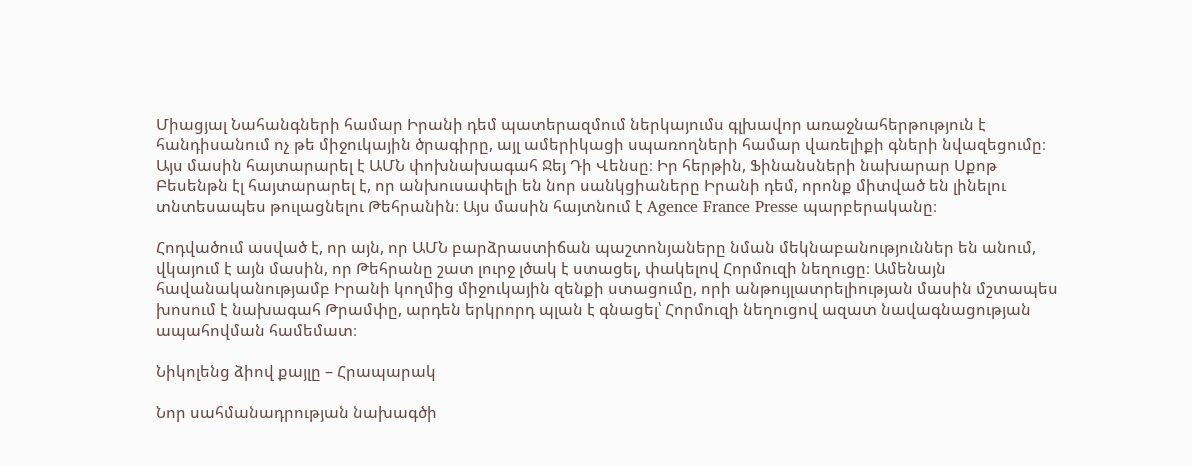Միացյալ Նահանգների համար Իրանի դեմ պատերազմում ներկայումս գլխավոր առաջնահերթություն է հանդիսանում ոչ թե միջուկային ծրագիրը, այլ ամերիկացի սպառողների համար վառելիքի գների նվազեցումը։ Այս մասին հայտարարել է ԱՄՆ փոխնախագահ Ջեյ Դի Վենսը։ Իր հերթին, Ֆինանսների նախարար Սքոթ Բեսենթն էլ հայտարարել է, որ անխուսափելի են նոր սանկցիաները Իրանի դեմ, որոնք միտված են լինելու տնտեսապես թուլացնելու Թեհրանին։ Այս մասին հայտնում է Agence France Presse պարբերականը։

Հոդվածում ասված է, որ այն, որ ԱՄՆ բարձրաստիճան պաշտոնյաները նման մեկնաբանություններ են անում, վկայում է այն մասին, որ Թեհրանը շատ լուրջ լծակ է ստացել, փակելով Հորմուզի նեղուցը։ Ամենայն հավանականությամբ Իրանի կողմից միջուկային զենքի ստացումը, որի անթույլատրելիության մասին մշտապես խոսում է նախագահ Թրամփը, արդեն երկրորդ պլան է գնացել՝ Հորմուզի նեղուցով ազատ նավագնացության ապահովման համեմատ։

Նիկոլենց ձիով քայլը – Հրապարակ

Նոր սահմանադրության նախագծի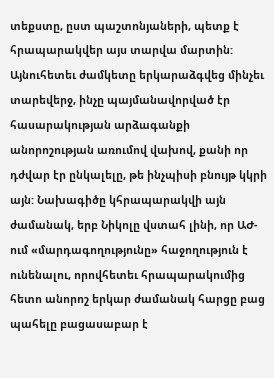տեքստը, ըստ պաշտոնյաների, պետք է հրապարակվեր այս տարվա մարտին: Այնուհետեւ ժամկետը երկարաձգվեց մինչեւ տարեվերջ, ինչը պայմանավորված էր հասարակության արձագանքի անորոշության առումով վախով, քանի որ դժվար էր ընկալելը, թե ինչպիսի բնույթ կկրի այն: Նախագիծը կհրապարակվի այն ժամանակ, երբ Նիկոլը վստահ լինի, որ ԱԺ-ում «մարդագողությունը» հաջողություն է ունենալու, որովհետեւ հրապարակումից հետո անորոշ երկար ժամանակ հարցը բաց պահելը բացասաբար է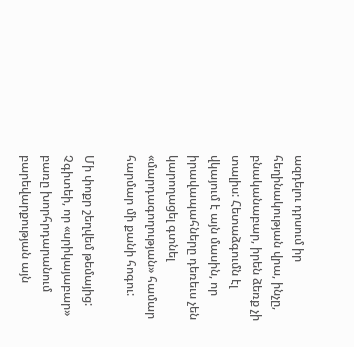ազդելու դրսում իր հեղինակության վրա, ինչը, բնականաբար, իրեն ձեռք չի տալիս: Հետաձգումն էլ վկայում է այն մասին, որ իրավապահները դեռեւս չեն կարողացել գտնել «մարդագողության» համար հարմար մի քանի հոգու:

Մի փոքր շեղվեմ թեմայից: Չգիտեի, որ «սրիկայաբար» բառը խորհրդարանում բարեվարքության այն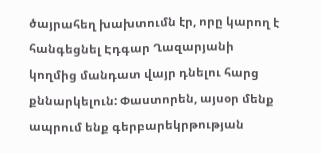ծայրահեղ խախտումն էր, որը կարող է հանգեցնել Էդգար Ղազարյանի կողմից մանդատ վայր դնելու հարց քննարկելուն: Փաստորեն, այսօր մենք ապրում ենք գերբարեկրթության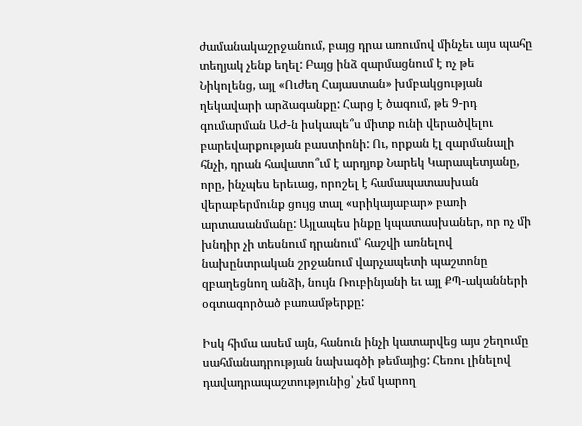ժամանակաշրջանում, բայց դրա առումով մինչեւ այս պահը տեղյակ չենք եղել: Բայց ինձ զարմացնում է ոչ թե Նիկոլենց, այլ «Ուժեղ Հայաստան» խմբակցության ղեկավարի արձագանքը: Հարց է ծագում, թե 9-րդ գումարման ԱԺ-ն իսկապե՞ս միտք ունի վերածվելու բարեվարքության բաստիոնի: Ու, որքան էլ զարմանալի հնչի, դրան հավատո՞ւմ է արդյոք Նարեկ Կարապետյանը, որը, ինչպես երեւաց, որոշել է համապատասխան վերաբերմունք ցույց տալ «սրիկայաբար» բառի արտասանմանը: Այլապես ինքը կպատասխաներ, որ ոչ մի խնդիր չի տեսնում դրանում՝ հաշվի առնելով նախընտրական շրջանում վարչապետի պաշտոնը զբաղեցնող անձի, նույն Ռուբինյանի եւ այլ ՔՊ-ականների օգտագործած բառամթերքը:

Իսկ հիմա ասեմ այն, հանուն ինչի կատարվեց այս շեղումը սահմանադրության նախագծի թեմայից: Հեռու լինելով դավադրապաշտությունից՝ չեմ կարող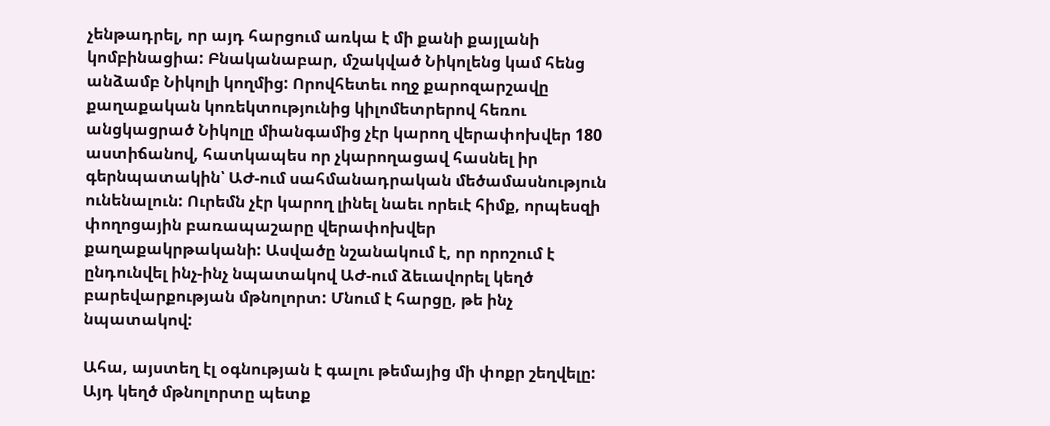չենթադրել, որ այդ հարցում առկա է մի քանի քայլանի կոմբինացիա: Բնականաբար, մշակված Նիկոլենց կամ հենց անձամբ Նիկոլի կողմից: Որովհետեւ ողջ քարոզարշավը քաղաքական կոռեկտությունից կիլոմետրերով հեռու անցկացրած Նիկոլը միանգամից չէր կարող վերափոխվեր 180 աստիճանով, հատկապես որ չկարողացավ հասնել իր գերնպատակին՝ ԱԺ-ում սահմանադրական մեծամասնություն ունենալուն: Ուրեմն չէր կարող լինել նաեւ որեւէ հիմք, որպեսզի փողոցային բառապաշարը վերափոխվեր քաղաքակրթականի: Ասվածը նշանակում է, որ որոշում է ընդունվել ինչ-ինչ նպատակով ԱԺ-ում ձեւավորել կեղծ բարեվարքության մթնոլորտ: Մնում է հարցը, թե ինչ նպատակով:

Ահա, այստեղ էլ օգնության է գալու թեմայից մի փոքր շեղվելը: Այդ կեղծ մթնոլորտը պետք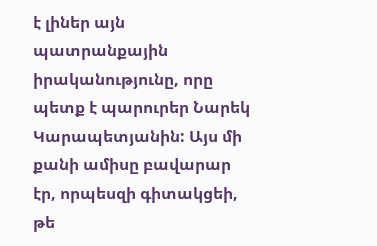է լիներ այն պատրանքային իրականությունը, որը պետք է պարուրեր Նարեկ Կարապետյանին: Այս մի քանի ամիսը բավարար էր, որպեսզի գիտակցեի, թե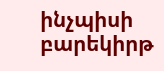ինչպիսի բարեկիրթ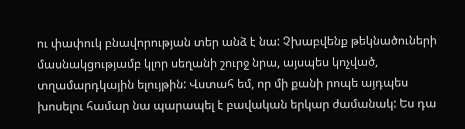ու փափուկ բնավորության տեր անձ է նա: Չխաբվենք թեկնածուների մասնակցությամբ կլոր սեղանի շուրջ նրա, այսպես կոչված, տղամարդկային ելույթին: Վստահ եմ, որ մի քանի րոպե այդպես խոսելու համար նա պարապել է բավական երկար ժամանակ: Ես դա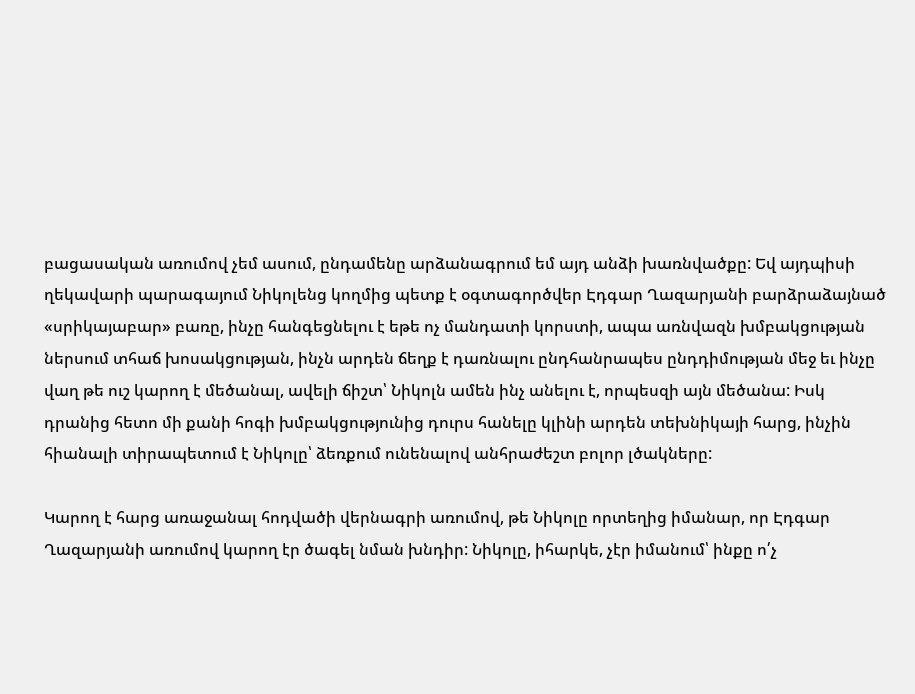բացասական առումով չեմ ասում, ընդամենը արձանագրում եմ այդ անձի խառնվածքը: Եվ այդպիսի ղեկավարի պարագայում Նիկոլենց կողմից պետք է օգտագործվեր Էդգար Ղազարյանի բարձրաձայնած «սրիկայաբար» բառը, ինչը հանգեցնելու է եթե ոչ մանդատի կորստի, ապա առնվազն խմբակցության ներսում տհաճ խոսակցության, ինչն արդեն ճեղք է դառնալու ընդհանրապես ընդդիմության մեջ եւ ինչը վաղ թե ուշ կարող է մեծանալ, ավելի ճիշտ՝ Նիկոլն ամեն ինչ անելու է, որպեսզի այն մեծանա: Իսկ դրանից հետո մի քանի հոգի խմբակցությունից դուրս հանելը կլինի արդեն տեխնիկայի հարց, ինչին հիանալի տիրապետում է Նիկոլը՝ ձեռքում ունենալով անհրաժեշտ բոլոր լծակները:

Կարող է հարց առաջանալ հոդվածի վերնագրի առումով, թե Նիկոլը որտեղից իմանար, որ Էդգար Ղազարյանի առումով կարող էր ծագել նման խնդիր: Նիկոլը, իհարկե, չէր իմանում՝ ինքը ո՛չ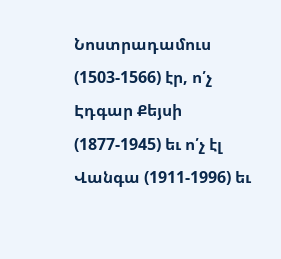Նոստրադամուս (1503-1566) էր, ո՛չ Էդգար Քեյսի (1877-1945) եւ ո՛չ էլ Վանգա (1911-1996) եւ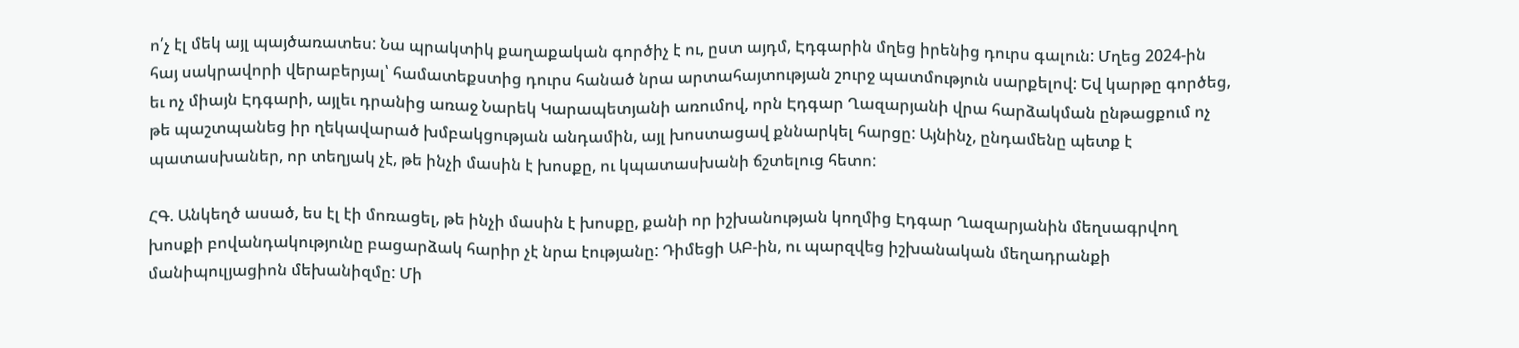ո՛չ էլ մեկ այլ պայծառատես: Նա պրակտիկ քաղաքական գործիչ է ու, ըստ այդմ, Էդգարին մղեց իրենից դուրս գալուն: Մղեց 2024-ին հայ սակրավորի վերաբերյալ՝ համատեքստից դուրս հանած նրա արտահայտության շուրջ պատմություն սարքելով: Եվ կարթը գործեց, եւ ոչ միայն Էդգարի, այլեւ դրանից առաջ Նարեկ Կարապետյանի առումով, որն Էդգար Ղազարյանի վրա հարձակման ընթացքում ոչ թե պաշտպանեց իր ղեկավարած խմբակցության անդամին, այլ խոստացավ քննարկել հարցը: Այնինչ, ընդամենը պետք է պատասխաներ, որ տեղյակ չէ, թե ինչի մասին է խոսքը, ու կպատասխանի ճշտելուց հետո:

ՀԳ. Անկեղծ ասած, ես էլ էի մոռացել, թե ինչի մասին է խոսքը, քանի որ իշխանության կողմից Էդգար Ղազարյանին մեղսագրվող խոսքի բովանդակությունը բացարձակ հարիր չէ նրա էությանը: Դիմեցի ԱԲ-ին, ու պարզվեց իշխանական մեղադրանքի մանիպուլյացիոն մեխանիզմը: Մի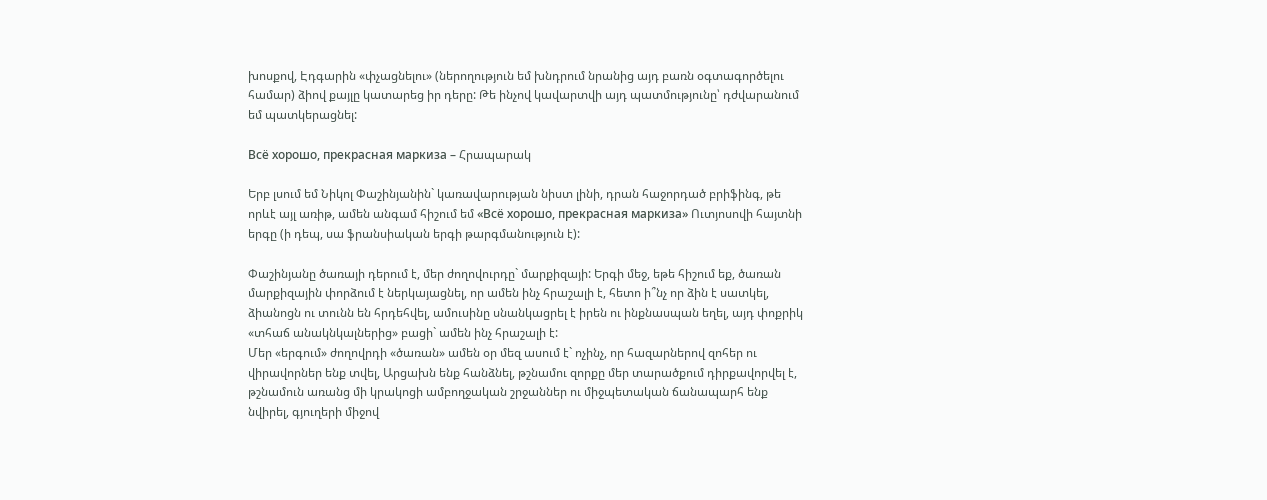խոսքով, Էդգարին «փչացնելու» (ներողություն եմ խնդրում նրանից այդ բառն օգտագործելու համար) ձիով քայլը կատարեց իր դերը: Թե ինչով կավարտվի այդ պատմությունը՝ դժվարանում եմ պատկերացնել:

Всё хорошо, прекрасная маркиза – Հրապարակ

Երբ լսում եմ Նիկոլ Փաշինյանին` կառավարության նիստ լինի, դրան հաջորդած բրիֆինգ, թե որևէ այլ առիթ, ամեն անգամ հիշում եմ «Всё хорошо, прекрасная маркиза» Ուտյոսովի հայտնի երգը (ի դեպ, սա ֆրանսիական երգի թարգմանություն է):

Փաշինյանը ծառայի դերում է, մեր ժողովուրդը` մարքիզայի: Երգի մեջ, եթե հիշում եք, ծառան մարքիզային փորձում է ներկայացնել, որ ամեն ինչ հրաշալի է, հետո ի՞նչ որ ձին է սատկել, ձիանոցն ու տունն են հրդեհվել, ամուսինը սնանկացրել է իրեն ու ինքնասպան եղել, այդ փոքրիկ «տհաճ անակնկալներից» բացի` ամեն ինչ հրաշալի է:
Մեր «երգում» ժողովրդի «ծառան» ամեն օր մեզ ասում է` ոչինչ, որ հազարներով զոհեր ու վիրավորներ ենք տվել, Արցախն ենք հանձնել, թշնամու զորքը մեր տարածքում դիրքավորվել է, թշնամուն առանց մի կրակոցի ամբողջական շրջաններ ու միջպետական ճանապարհ ենք նվիրել, գյուղերի միջով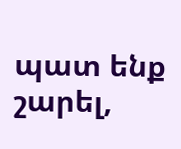պատ ենք շարել,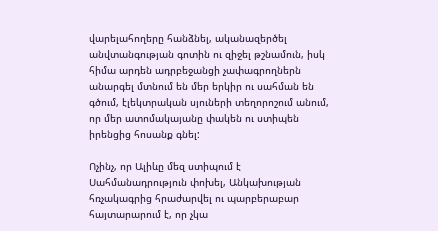վարելահողերը հանձնել, ականազերծել անվտանգության գոտին ու զիջել թշնամուն, իսկ հիմա արդեն ադրբեջանցի չափագրողներն անարգել մտնում են մեր երկիր ու սահման են գծում, էլեկտրական սյուների տեղորոշում անում, որ մեր ատոմակայանը փակեն ու ստիպեն իրենցից հոսանք գնել:

Ոչինչ, որ Ալիևը մեզ ստիպում է Սահմանադրություն փոխել, Անկախության հռչակագրից հրաժարվել ու պարբերաբար հայտարարում է, որ չկա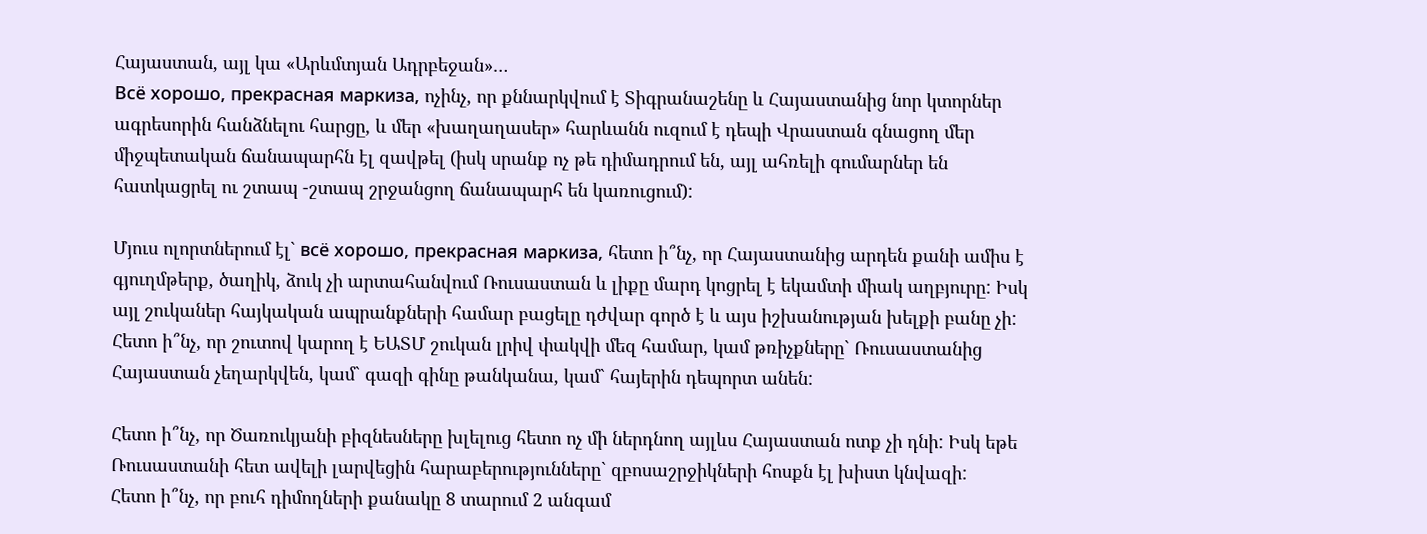Հայաստան, այլ կա «Արևմտյան Ադրբեջան»…
Всё хорошо, прекрасная маркиза, ոչինչ, որ քննարկվում է Տիգրանաշենը և Հայաստանից նոր կտորներ ագրեսորին հանձնելու հարցը, և մեր «խաղաղասեր» հարևանն ուզում է դեպի Վրաստան գնացող մեր միջպետական ճանապարհն էլ զավթել (իսկ սրանք ոչ թե դիմադրում են, այլ ահռելի գումարներ են հատկացրել ու շտապ -շտապ շրջանցող ճանապարհ են կառուցում):

Մյուս ոլորտներում էլ` всё хорошо, прекрасная маркиза, հետո ի՞նչ, որ Հայաստանից արդեն քանի ամիս է գյուղմթերք, ծաղիկ, ձուկ չի արտահանվում Ռուսաստան և լիքը մարդ կոցրել է եկամտի միակ աղբյուրը: Իսկ այլ շուկաներ հայկական ապրանքների համար բացելը դժվար գործ է և այս իշխանության խելքի բանը չի:
Հետո ի՞նչ, որ շուտով կարող է ԵԱՏՄ շուկան լրիվ փակվի մեզ համար, կամ թռիչքները` Ռուսաստանից Հայաստան չեղարկվեն, կամ` գազի գինը թանկանա, կամ` հայերին դեպորտ անեն:

Հետո ի՞նչ, որ Ծառուկյանի բիզնեսները խլելուց հետո ոչ մի ներդնող այլևս Հայաստան ոտք չի դնի: Իսկ եթե Ռուսաստանի հետ ավելի լարվեցին հարաբերությունները` զբոսաշրջիկների հոսքն էլ խիստ կնվազի:
Հետո ի՞նչ, որ բուհ դիմողների քանակը 8 տարում 2 անգամ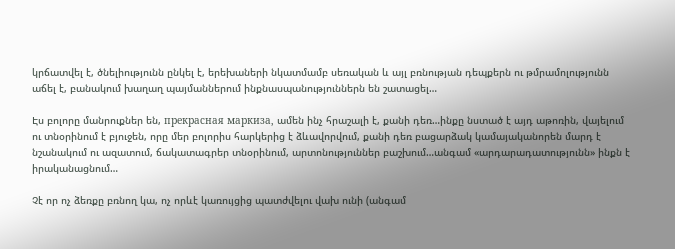կրճատվել է, ծնելիությունն ընկել է, երեխաների նկատմամբ սեռական և այլ բռնության դեպքերն ու թմրամոլությունն աճել է, բանակում խաղաղ պայմաններում ինքնասպանություններն են շատացել…

Էս բոլորը մանրուքներ են, прекрасная маркиза, ամեն ինչ հրաշալի է, քանի դեռ…ինքը նստած է այդ աթոռին, վայելում ու տնօրինում է բյուջեն, որը մեր բոլորիս հարկերից է ձևավորվում, քանի դեռ բացարձակ կամայականորեն մարդ է նշանակում ու ազատում, ճակատագրեր տնօրինում, արտոնություններ բաշխում…անգամ «արդարադատությունն» ինքն է իրականացնում…

Չէ որ ոչ ձեռքը բռնող կա, ոչ որևէ կառույցից պատժվելու վախ ունի (անգամ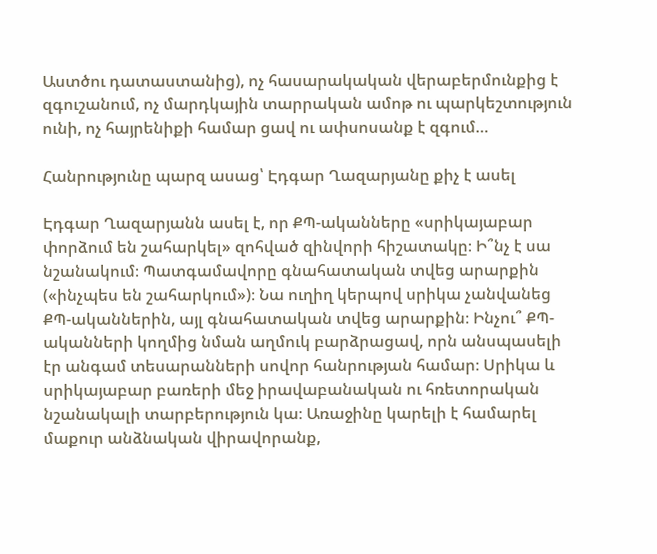Աստծու դատաստանից), ոչ հասարակական վերաբերմունքից է զգուշանում, ոչ մարդկային տարրական ամոթ ու պարկեշտություն ունի, ոչ հայրենիքի համար ցավ ու ափսոսանք է զգում…

Հանրությունը պարզ ասաց՝ Էդգար Ղազարյանը քիչ է ասել

Էդգար Ղազարյանն ասել է, որ ՔՊ-ականները «սրիկայաբար փորձում են շահարկել» զոհված զինվորի հիշատակը։ Ի՞նչ է սա նշանակում։ Պատգամավորը գնահատական տվեց արարքին («ինչպես են շահարկում»)։ Նա ուղիղ կերպով սրիկա չանվանեց ՔՊ-ականներին, այլ գնահատական տվեց արարքին։ Ինչու՞ ՔՊ-ականների կողմից նման աղմուկ բարձրացավ, որն անսպասելի էր անգամ տեսարանների սովոր հանրության համար։ Սրիկա և սրիկայաբար բառերի մեջ իրավաբանական ու հռետորական նշանակալի տարբերություն կա։ Առաջինը կարելի է համարել մաքուր անձնական վիրավորանք,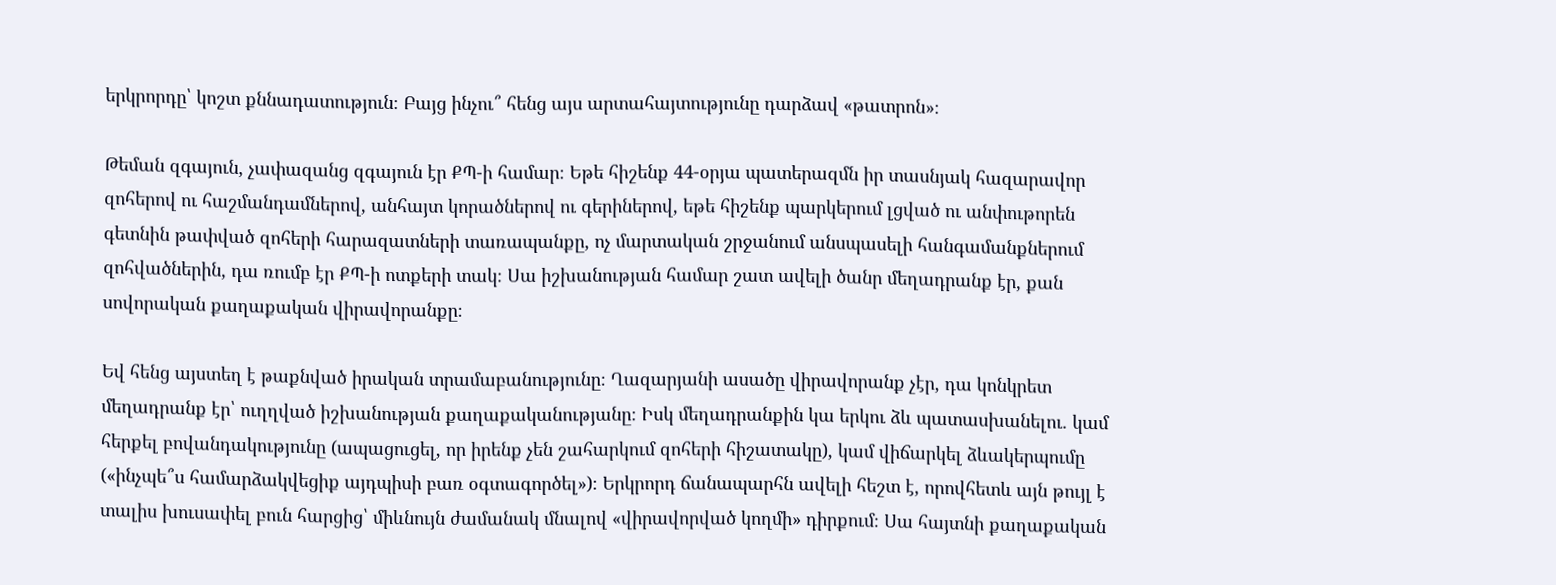երկրորդը՝ կոշտ քննադատություն։ Բայց ինչու՞ հենց այս արտահայտությունը դարձավ «թատրոն»։

Թեման զգայուն, չափազանց զգայուն էր ՔՊ-ի համար։ Եթե հիշենք 44-օրյա պատերազմն իր տասնյակ հազարավոր զոհերով ու հաշմանդամներով, անհայտ կորածներով ու գերիներով, եթե հիշենք պարկերում լցված ու անփութորեն գետնին թափված զոհերի հարազատների տառապանքը, ոչ մարտական շրջանում անսպասելի հանգամանքներում զոհվածներին, դա ռումբ էր ՔՊ-ի ոտքերի տակ։ Սա իշխանության համար շատ ավելի ծանր մեղադրանք էր, քան սովորական քաղաքական վիրավորանքը։

Եվ հենց այստեղ է թաքնված իրական տրամաբանությունը։ Ղազարյանի ասածը վիրավորանք չէր, դա կոնկրետ մեղադրանք էր՝ ուղղված իշխանության քաղաքականությանը։ Իսկ մեղադրանքին կա երկու ձև պատասխանելու. կամ հերքել բովանդակությունը (ապացուցել, որ իրենք չեն շահարկում զոհերի հիշատակը), կամ վիճարկել ձևակերպումը («ինչպե՞ս համարձակվեցիք այդպիսի բառ օգտագործել»)։ Երկրորդ ճանապարհն ավելի հեշտ է, որովհետև այն թույլ է տալիս խուսափել բուն հարցից՝ միևնույն ժամանակ մնալով «վիրավորված կողմի» դիրքում։ Սա հայտնի քաղաքական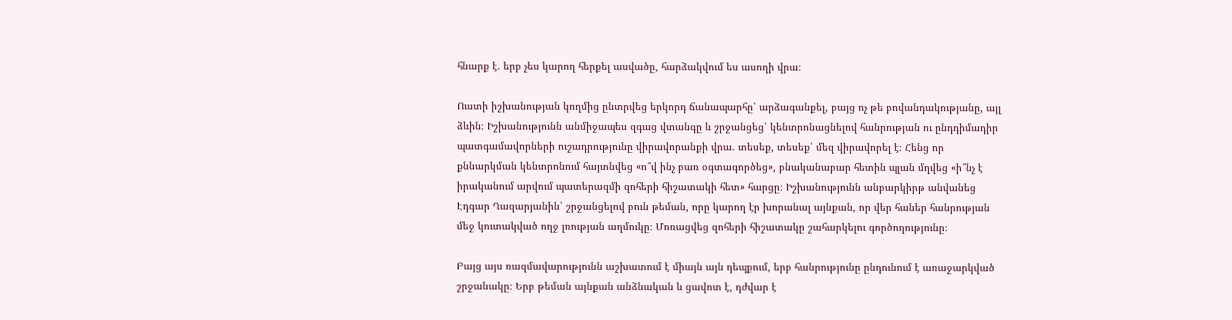հնարք է. երբ չես կարող հերքել ասվածը, հարձակվում ես ասողի վրա։

Ուստի իշխանության կողմից ընտրվեց երկորդ ճանապարհը՝ արձագանքել, բայց ոչ թե բովանդակությանը, այլ ձևին։ Իշխանությունն անմիջապես զգաց վտանգը և շրջանցեց՝ կենտրոնացնելով հանրության ու ընդդիմադիր պատգամավորների ուշադրությունը վիրավորանքի վրա. տեսեք, տեսեք՝ մեզ վիրավորել է։ Հենց որ քննարկման կենտրոնում հայտնվեց «ո՞վ ինչ բառ օգտագործեց», բնականաբար հետին պլան մղվեց «ի՞նչ է իրականում արվում պատերազմի զոհերի հիշատակի հետ» հարցը։ Իշխանությունն անբարկիրթ անվանեց Էդգար Ղազարյանին՝ շրջանցելով բուն թեման, որը կարող էր խորանալ այնքան, որ վեր հաներ հանրության մեջ կուտակված ողջ լռության աղմուկը։ Մոռացվեց զոհերի հիշատակը շահարկելու գործողությունը։

Բայց այս ռազմավարությունն աշխատում է միայն այն դեպքում, երբ հանրությունը ընդունում է առաջարկված շրջանակը։ Երբ թեման այնքան անձնական և ցավոտ է, դժվար է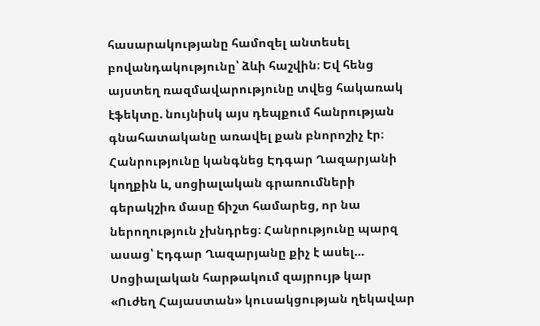հասարակությանը համոզել անտեսել բովանդակությունը՝ ձևի հաշվին։ Եվ հենց այստեղ ռազմավարությունը տվեց հակառակ էֆեկտը. նույնիսկ այս դեպքում հանրության գնահատականը առավել քան բնորոշիչ էր։ Հանրությունը կանգնեց Էդգար Ղազարյանի կողքին և, սոցիալական գրառումների գերակշիռ մասը ճիշտ համարեց, որ նա ներողություն չխնդրեց։ Հանրությունը պարզ ասաց՝ Էդգար Ղազարյանը քիչ է ասել… Սոցիալական հարթակում զայրույթ կար «Ուժեղ Հայաստան» կուսակցության ղեկավար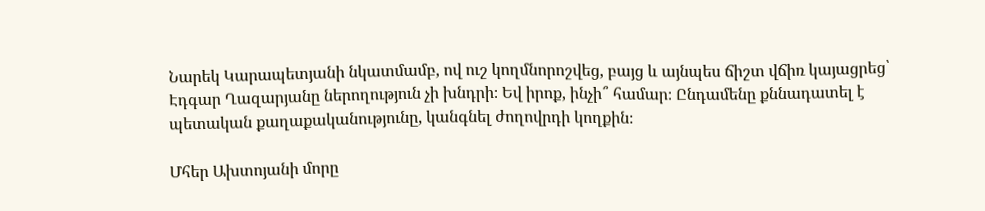Նարեկ Կարապետյանի նկատմամբ, ով ուշ կողմնորոշվեց, բայց և այնպես ճիշտ վճիռ կայացրեց՝ Էդգար Ղազարյանը ներողություն չի խնդրի։ Եվ իրոք, ինչի՞ համար։ Ընդամենը քննադատել է պետական քաղաքականությունը, կանգնել ժողովրդի կողքին։

Մհեր Ախտոյանի մորը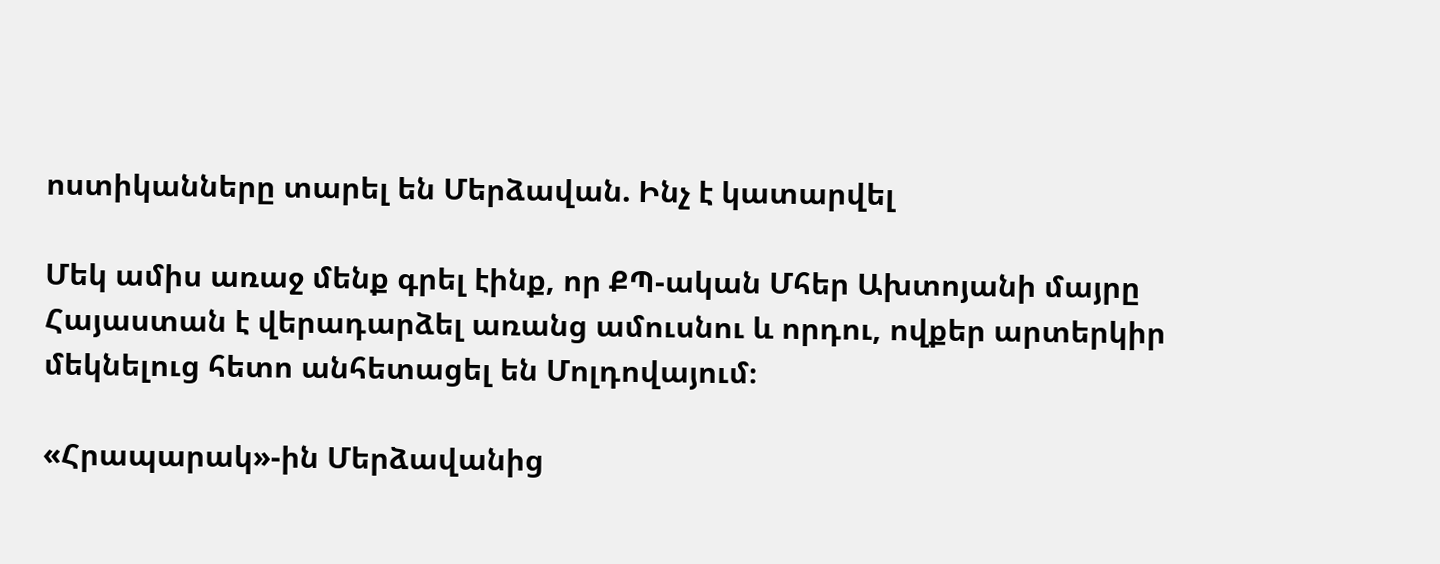ոստիկանները տարել են Մերձավան. Ինչ է կատարվել

Մեկ ամիս առաջ մենք գրել էինք, որ ՔՊ-ական Մհեր Ախտոյանի մայրը Հայաստան է վերադարձել առանց ամուսնու և որդու, ովքեր արտերկիր մեկնելուց հետո անհետացել են Մոլդովայում։

«Հրապարակ»-ին Մերձավանից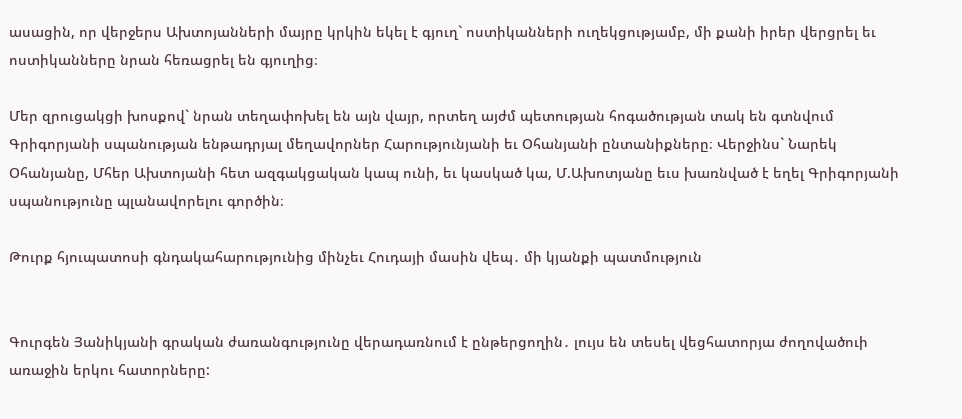ասացին, որ վերջերս Ախտոյանների մայրը կրկին եկել է գյուղ` ոստիկանների ուղեկցությամբ, մի քանի իրեր վերցրել եւ ոստիկանները նրան հեռացրել են գյուղից։

Մեր զրուցակցի խոսքով` նրան տեղափոխել են այն վայր, որտեղ այժմ պետության հոգածության տակ են գտնվում Գրիգորյանի սպանության ենթադրյալ մեղավորներ Հարությունյանի եւ Օհանյանի ընտանիքները։ Վերջինս` Նարեկ Օհանյանը, Մհեր Ախտոյանի հետ ազգակցական կապ ունի, եւ կասկած կա, Մ.Ախոտյանը եւս խառնված է եղել Գրիգորյանի սպանությունը պլանավորելու գործին։

Թուրք հյուպատոսի գնդակահարությունից մինչեւ Հուդայի մասին վեպ․ մի կյանքի պատմություն


Գուրգեն Յանիկյանի գրական ժառանգությունը վերադառնում է ընթերցողին․ լույս են տեսել վեցհատորյա ժողովածուի առաջին երկու հատորները: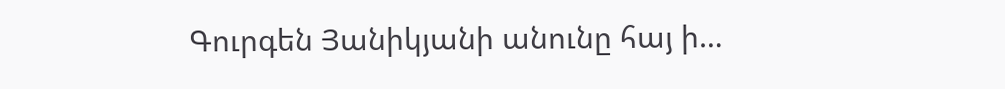Գուրգեն Յանիկյանի անունը հայ ի…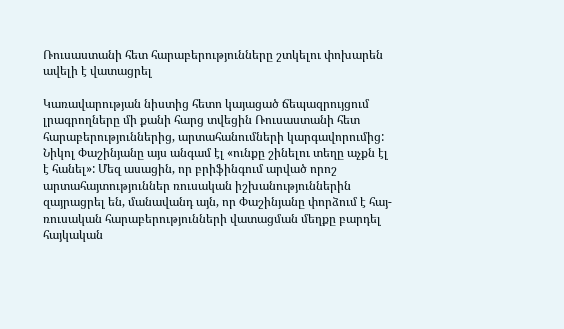Ռուսաստանի հետ հարաբերությունները շտկելու փոխարեն ավելի է վատացրել

Կառավարության նիստից հետո կայացած ճեպազրույցում լրագրողները մի քանի հարց տվեցին Ռուսաստանի հետ հարաբերություններից, արտահանումների կարգավորումից: Նիկոլ Փաշինյանը այս անգամ էլ «ունքը շինելու տեղը աչքն էլ է հանել»: Մեզ ասացին, որ բրիֆինգում արված որոշ արտահայտություններ ռուսական իշխանություններին զայրացրել են, մանավանդ այն, որ Փաշինյանը փորձում է հայ-ռուսական հարաբերությունների վատացման մեղքը բարդել հայկական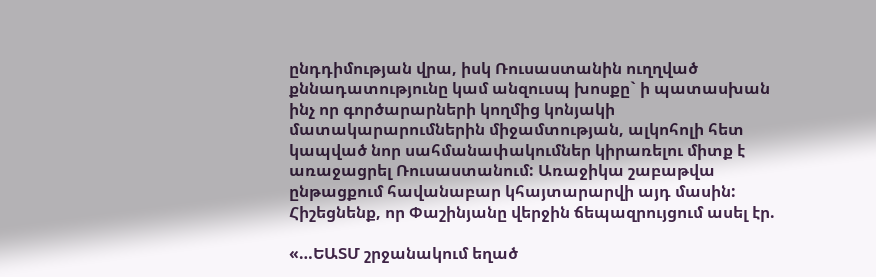ընդդիմության վրա, իսկ Ռուսաստանին ուղղված քննադատությունը կամ անզուսպ խոսքը` ի պատասխան ինչ որ գործարարների կողմից կոնյակի մատակարարումներին միջամտության, ալկոհոլի հետ կապված նոր սահմանափակումներ կիրառելու միտք է առաջացրել Ռուսաստանում: Առաջիկա շաբաթվա ընթացքում հավանաբար կհայտարարվի այդ մասին: Հիշեցնենք, որ Փաշինյանը վերջին ճեպազրույցում ասել էր.

«…ԵԱՏՄ շրջանակում եղած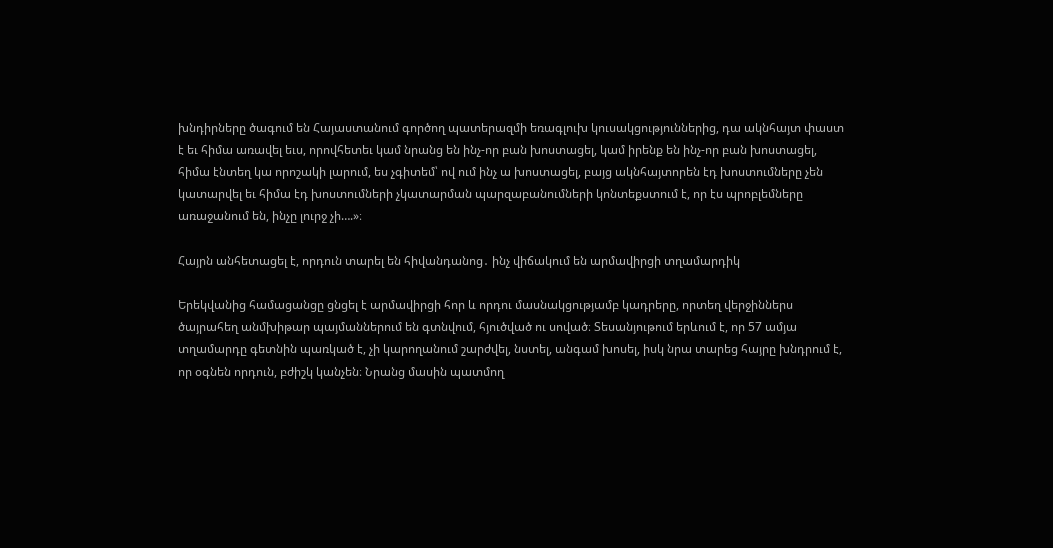խնդիրները ծագում են Հայաստանում գործող պատերազմի եռագլուխ կուսակցություններից, դա ակնհայտ փաստ է եւ հիմա առավել եւս, որովհետեւ կամ նրանց են ինչ-որ բան խոստացել, կամ իրենք են ինչ-որ բան խոստացել, հիմա էնտեղ կա որոշակի լարում, ես չգիտեմ՝ ով ում ինչ ա խոստացել, բայց ակնհայտորեն էդ խոստումները չեն կատարվել եւ հիմա էդ խոստումների չկատարման պարզաբանումների կոնտեքստում է, որ էս պրոբլեմները առաջանում են, ինչը լուրջ չի….»։

Հայրն անհետացել է, որդուն տարել են հիվանդանոց․ ինչ վիճակում են արմավիրցի տղամարդիկ

Երեկվանից համացանցը ցնցել է արմավիրցի հոր և որդու մասնակցությամբ կադրերը, որտեղ վերջիններս ծայրահեղ անմխիթար պայմաններում են գտնվում, հյուծված ու սոված։ Տեսանյութում երևում է, որ 57 ամյա տղամարդը գետնին պառկած է, չի կարողանում շարժվել, նստել, անգամ խոսել, իսկ նրա տարեց հայրը խնդրում է, որ օգնեն որդուն, բժիշկ կանչեն։ Նրանց մասին պատմող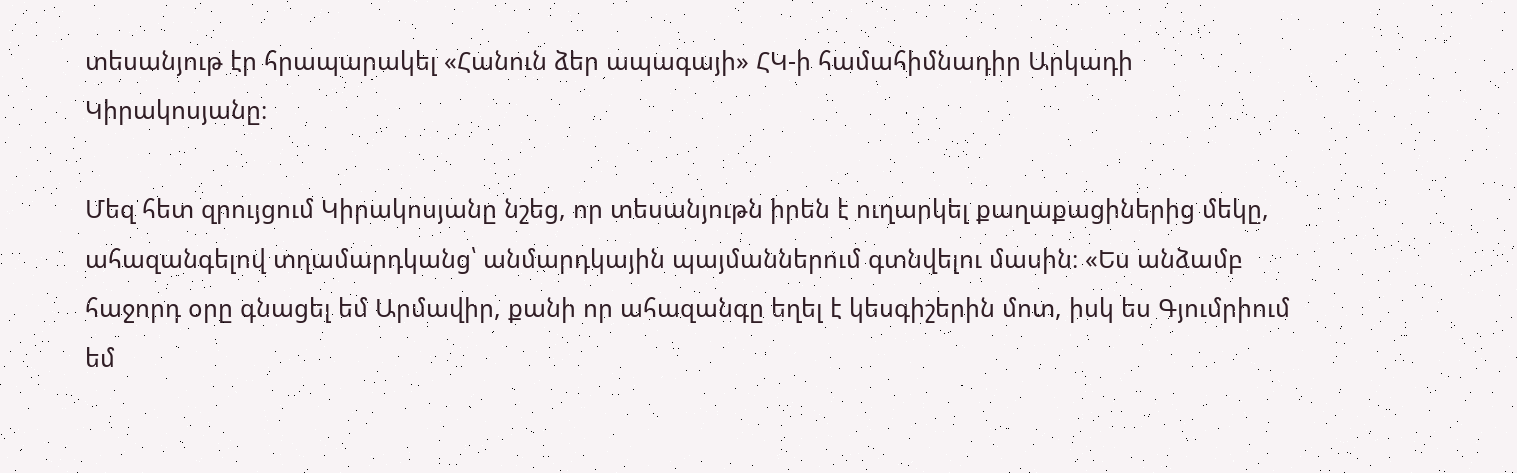տեսանյութ էր հրապարակել «Հանուն ձեր ապագայի» ՀԿ-ի համահիմնադիր Արկադի Կիրակոսյանը։

Մեզ հետ զրույցում Կիրակոսյանը նշեց, որ տեսանյութն իրեն է ուղարկել քաղաքացիներից մեկը, ահազանգելով տղամարդկանց՝ անմարդկային պայմաններում գտնվելու մասին։ «Ես անձամբ հաջորդ օրը գնացել եմ Արմավիր, քանի որ ահազանգը եղել է կեսգիշերին մոտ, իսկ ես Գյումրիում եմ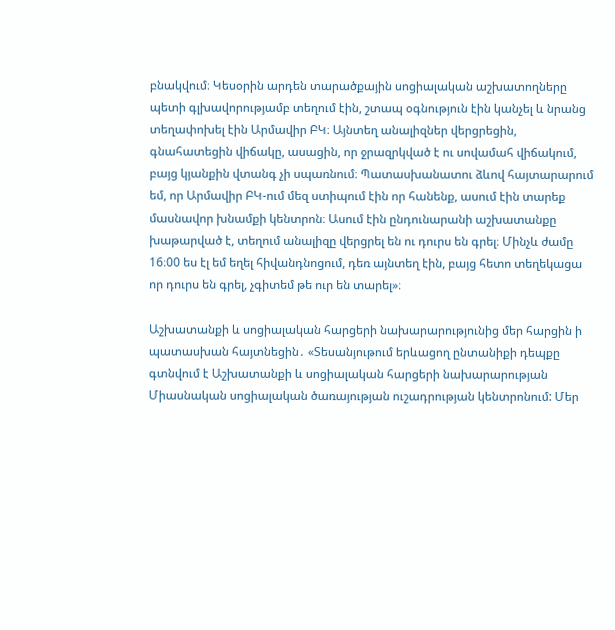բնակվում։ Կեսօրին արդեն տարածքային սոցիալական աշխատողները պետի գլխավորությամբ տեղում էին, շտապ օգնություն էին կանչել և նրանց տեղափոխել էին Արմավիր ԲԿ։ Այնտեղ անալիզներ վերցրեցին, գնահատեցին վիճակը, ասացին, որ ջրազրկված է ու սովամահ վիճակում, բայց կյանքին վտանգ չի սպառնում։ Պատասխանատու ձևով հայտարարում եմ, որ Արմավիր ԲԿ-ում մեզ ստիպում էին որ հանենք, ասում էին տարեք մասնավոր խնամքի կենտրոն։ Ասում էին ընդունարանի աշխատանքը խաթարված է, տեղում անալիզը վերցրել են ու դուրս են գրել։ Մինչև ժամը 16։00 ես էլ եմ եղել հիվանդնոցում, դեռ այնտեղ էին, բայց հետո տեղեկացա որ դուրս են գրել, չգիտեմ թե ուր են տարել»։

Աշխատանքի և սոցիալական հարցերի նախարարությունից մեր հարցին ի պատասխան հայտնեցին․ «Տեսանյութում երևացող ընտանիքի դեպքը գտնվում է Աշխատանքի և սոցիալական հարցերի նախարարության Միասնական սոցիալական ծառայության ուշադրության կենտրոնում: Մեր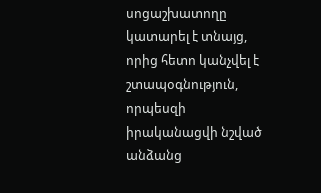սոցաշխատողը կատարել է տնայց, որից հետո կանչվել է շտապօգնություն, որպեսզի իրականացվի նշված անձանց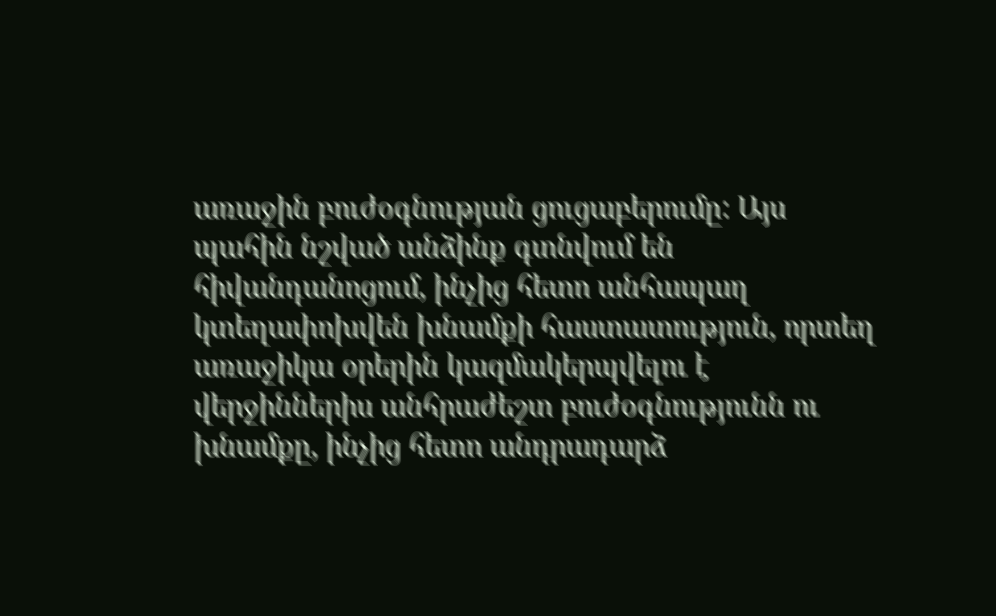առաջին բուժօգնության ցուցաբերումը: Այս պահին նշված անձինք գտնվում են հիվանդանոցում, ինչից հետո անհապաղ կտեղափոխվեն խնամքի հաստատություն, որտեղ առաջիկա օրերին կազմակերպվելու է վերջիններիս անհրաժեշտ բուժօգնությունն ու խնամքը, ինչից հետո անդրադարձ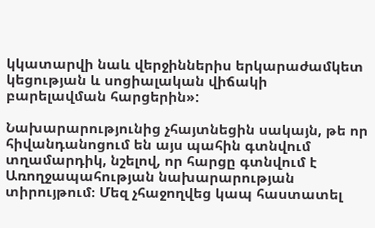կկատարվի նաև վերջիններիս երկարաժամկետ կեցության և սոցիալական վիճակի բարելավման հարցերին»:

Նախարարությունից չհայտնեցին սակայն, թե որ հիվանդանոցում են այս պահին գտնվում տղամարդիկ, նշելով, որ հարցը գտնվում է Առողջապահության նախարարության տիրույթում։ Մեզ չհաջողվեց կապ հաստատել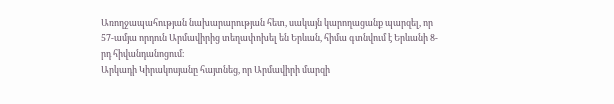Առողջապահության նախարարության հետ, սակայն կարողացանք պարզել, որ 57-ամյա որդուն Արմավիրից տեղափոխել են Երևան, հիմա գտնվում է Երևանի 8-րդ հիվանդանոցում։
Արկադի Կիրակոսյանը հայտնեց, որ Արմավիրի մարզի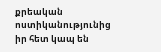քրեական ոստիկանությունից իր հետ կապ են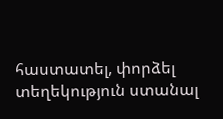հաստատել, փորձել տեղեկություն ստանալ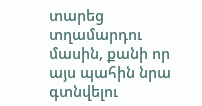տարեց տղամարդու մասին, քանի որ այս պահին նրա գտնվելու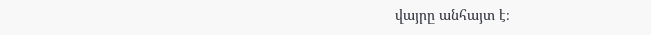վայրը անհայտ է։